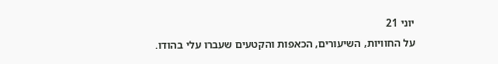יוני 21
על החוויות, השיעורים, הכאפות והקטעים שעברו עלי בהודו.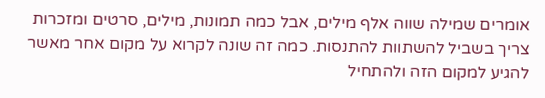אומרים שמילה שווה אלף מילים, אבל כמה תמונות, מילים, סרטים ומזכרות צריך בשביל להשתוות להתנסות. כמה זה שונה לקרוא על מקום אחר מאשר להגיע למקום הזה ולהתחיל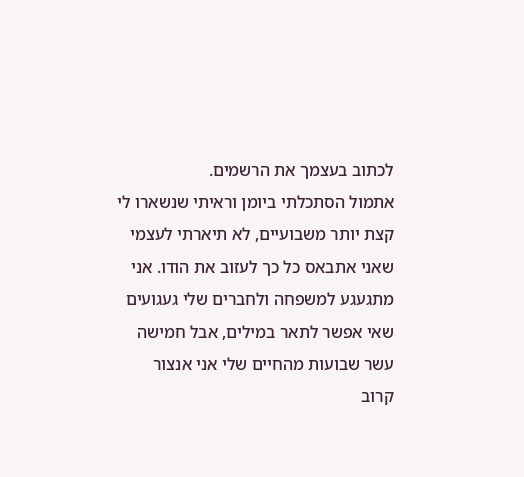לכתוב בעצמך את הרשמים.
אתמול הסתכלתי ביומן וראיתי שנשארו לי קצת יותר משבועיים, לא תיארתי לעצמי שאני אתבאס כל כך לעזוב את הודו. אני מתגעגע למשפחה ולחברים שלי געגועים שאי אפשר לתאר במילים, אבל חמישה עשר שבועות מהחיים שלי אני אנצור קרוב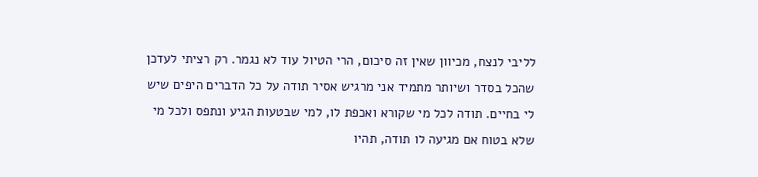לליבי לנצח, מכיוון שאין זה סיכום, הרי הטיול עוד לא נגמר. רק רציתי לעדכן שהכל בסדר ושיותר מתמיד אני מרגיש אסיר תודה על כל הדברים היפים שיש לי בחיים. תודה לכל מי שקורא ואכפת לו, למי שבטעות הגיע ונתפס ולכל מי שלא בטוח אם מגיעה לו תודה, תהיו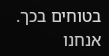בטוחים בכך.
אנחנו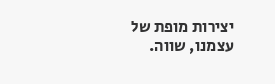יצירות מופת של עצמנו, שווה.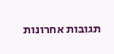תגובות אחרונות